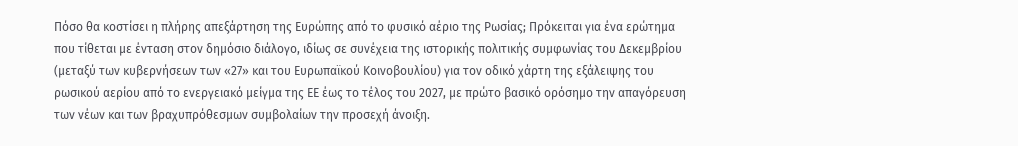Πόσο θα κοστίσει η πλήρης απεξάρτηση της Ευρώπης από το φυσικό αέριο της Ρωσίας; Πρόκειται για ένα ερώτημα που τίθεται με ένταση στον δημόσιο διάλογο, ιδίως σε συνέχεια της ιστορικής πολιτικής συμφωνίας του Δεκεμβρίου (μεταξύ των κυβερνήσεων των «27» και του Ευρωπαϊκού Κοινοβουλίου) για τον οδικό χάρτη της εξάλειψης του ρωσικού αερίου από το ενεργειακό μείγμα της ΕΕ έως το τέλος του 2027, με πρώτο βασικό ορόσημο την απαγόρευση των νέων και των βραχυπρόθεσμων συμβολαίων την προσεχή άνοιξη.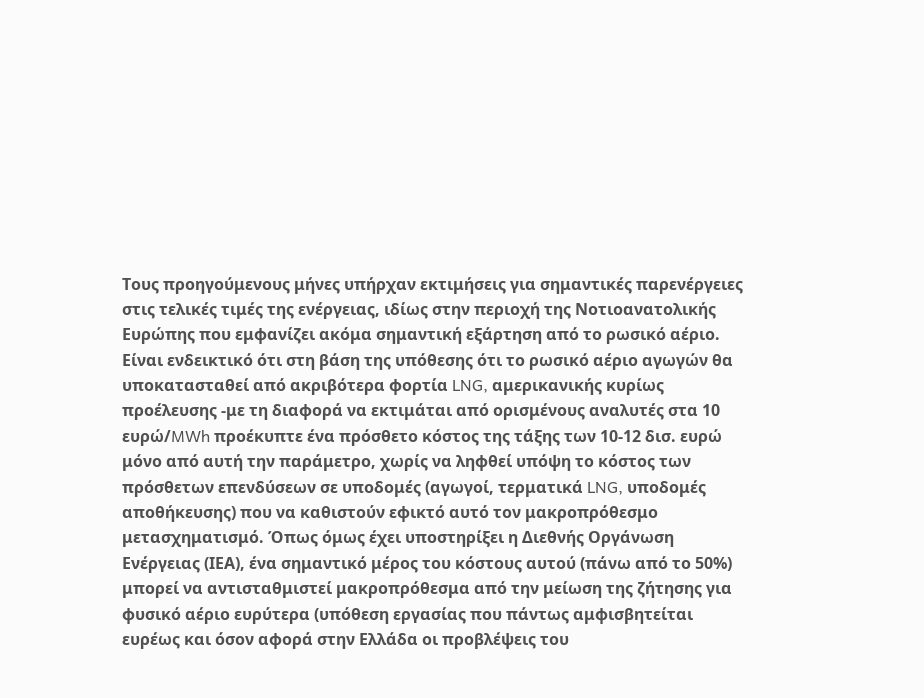Τους προηγούμενους μήνες υπήρχαν εκτιμήσεις για σημαντικές παρενέργειες στις τελικές τιμές της ενέργειας, ιδίως στην περιοχή της Νοτιοανατολικής Ευρώπης που εμφανίζει ακόμα σημαντική εξάρτηση από το ρωσικό αέριο. Είναι ενδεικτικό ότι στη βάση της υπόθεσης ότι το ρωσικό αέριο αγωγών θα υποκατασταθεί από ακριβότερα φορτία LNG, αμερικανικής κυρίως προέλευσης -με τη διαφορά να εκτιμάται από ορισμένους αναλυτές στα 10 ευρώ/MWh προέκυπτε ένα πρόσθετο κόστος της τάξης των 10-12 δισ. ευρώ μόνο από αυτή την παράμετρο, χωρίς να ληφθεί υπόψη το κόστος των πρόσθετων επενδύσεων σε υποδομές (αγωγοί, τερματικά LNG, υποδομές αποθήκευσης) που να καθιστούν εφικτό αυτό τον μακροπρόθεσμο μετασχηματισμό. Όπως όμως έχει υποστηρίξει η Διεθνής Οργάνωση Ενέργειας (ΙΕΑ), ένα σημαντικό μέρος του κόστους αυτού (πάνω από το 50%) μπορεί να αντισταθμιστεί μακροπρόθεσμα από την μείωση της ζήτησης για φυσικό αέριο ευρύτερα (υπόθεση εργασίας που πάντως αμφισβητείται ευρέως και όσον αφορά στην Ελλάδα οι προβλέψεις του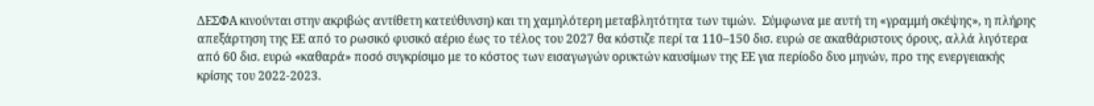ΔΕΣΦΑ κινούνται στην ακριβώς αντίθετη κατεύθυνση) και τη χαμηλότερη μεταβλητότητα των τιμών.  Σύμφωνα με αυτή τη «γραμμή σκέψης», η πλήρης απεξάρτηση της ΕΕ από το ρωσικό φυσικό αέριο έως το τέλος του 2027 θα κόστιζε περί τα 110–150 δισ. ευρώ σε ακαθάριστους όρους, αλλά λιγότερα από 60 δισ. ευρώ «καθαρά» ποσό συγκρίσιμο με το κόστος των εισαγωγών ορυκτών καυσίμων της ΕΕ για περίοδο δυο μηνών, προ της ενεργειακής κρίσης του 2022-2023.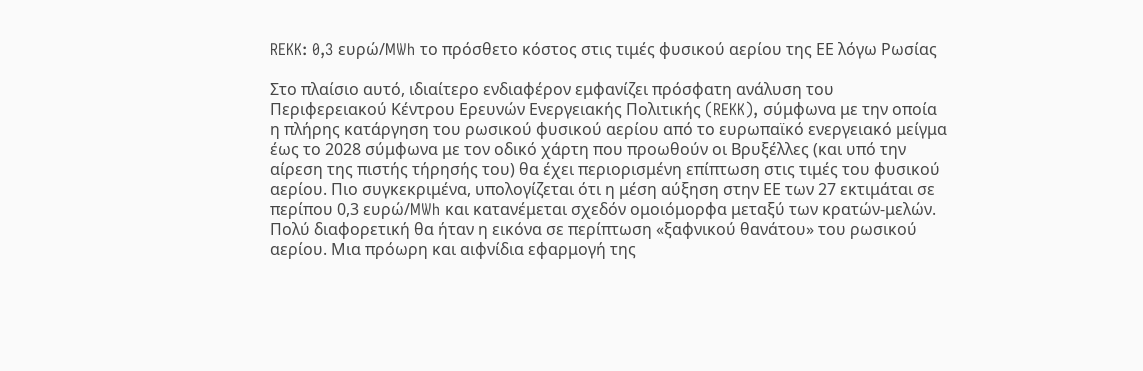REKK: 0,3 ευρώ/MWh το πρόσθετο κόστος στις τιμές φυσικού αερίου της ΕΕ λόγω Ρωσίας

Στο πλαίσιο αυτό, ιδιαίτερο ενδιαφέρον εμφανίζει πρόσφατη ανάλυση του Περιφερειακού Κέντρου Ερευνών Ενεργειακής Πολιτικής (REKK), σύμφωνα με την οποία η πλήρης κατάργηση του ρωσικού φυσικού αερίου από το ευρωπαϊκό ενεργειακό μείγμα έως το 2028 σύμφωνα με τον οδικό χάρτη που προωθούν οι Βρυξέλλες (και υπό την αίρεση της πιστής τήρησής του) θα έχει περιορισμένη επίπτωση στις τιμές του φυσικού αερίου. Πιο συγκεκριμένα, υπολογίζεται ότι η μέση αύξηση στην ΕΕ των 27 εκτιμάται σε περίπου 0,3 ευρώ/MWh και κατανέμεται σχεδόν ομοιόμορφα μεταξύ των κρατών-μελών. Πολύ διαφορετική θα ήταν η εικόνα σε περίπτωση «ξαφνικού θανάτου» του ρωσικού αερίου. Μια πρόωρη και αιφνίδια εφαρμογή της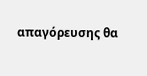απαγόρευσης θα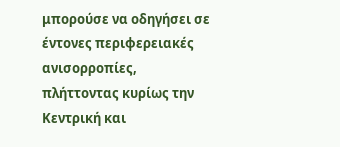μπορούσε να οδηγήσει σε έντονες περιφερειακές ανισορροπίες, πλήττοντας κυρίως την Κεντρική και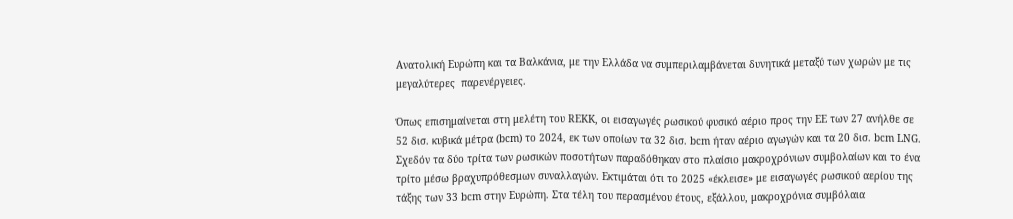Ανατολική Ευρώπη και τα Βαλκάνια, με την Ελλάδα να συμπεριλαμβάνεται δυνητικά μεταξύ των χωρών με τις μεγαλύτερες  παρενέργειες.

Όπως επισημαίνεται στη μελέτη του REKK, οι εισαγωγές ρωσικού φυσικό αέριο προς την ΕΕ των 27 ανήλθε σε 52 δισ. κυβικά μέτρα (bcm) το 2024, εκ των οποίων τα 32 δισ. bcm ήταν αέριο αγωγών και τα 20 δισ. bcm LNG. Σχεδόν τα δύο τρίτα των ρωσικών ποσοτήτων παραδόθηκαν στο πλαίσιο μακροχρόνιων συμβολαίων και το ένα τρίτο μέσω βραχυπρόθεσμων συναλλαγών. Εκτιμάται ότι το 2025 «έκλεισε» με εισαγωγές ρωσικού αερίου της τάξης των 33 bcm στην Ευρώπη. Στα τέλη του περασμένου έτους, εξάλλου, μακροχρόνια συμβόλαια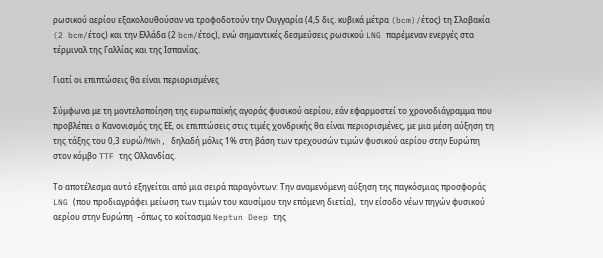ρωσικού αερίου εξακολουθούσαν να τροφοδοτούν την Ουγγαρία (4,5 δις. κυβικά μέτρα (bcm)/έτος) τη Σλοβακία (2 bcm/έτος) και την Ελλάδα (2 bcm/έτος), ενώ σημαντικές δεσμεύσεις ρωσικού LNG παρέμεναν ενεργές στα τέρμιναλ της Γαλλίας και της Ισπανίας.

Γιατί οι επιπτώσεις θα είναι περιορισμένες

Σύμφωνα με τη μοντελοποίηση της ευρωπαϊκής αγοράς φυσικού αερίου, εάν εφαρμοστεί το χρονοδιάγραμμα που προβλέπει ο Κανονισμός της ΕΕ, οι επιπτώσεις στις τιμές χονδρικής θα είναι περιορισμένες, με μια μέση αύξηση τη της τάξης του 0,3 ευρώ/MWh, δηλαδή μόλις 1% στη βάση των τρεχουσών τιμών φυσικού αερίου στην Ευρώπη στον κόμβο TTF της Ολλανδίας.

Το αποτέλεσμα αυτό εξηγείται από μια σειρά παραγόντων: Την αναμενόμενη αύξηση της παγκόσμιας προσφοράς LNG (που προδιαγράφει μείωση των τιμών του καυσίμου την επόμενη διετία),  την είσοδο νέων πηγών φυσικού αερίου στην Ευρώπη  –όπως το κοίτασμα Neptun Deep της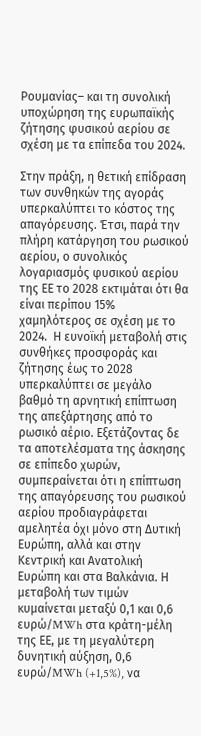Ρουμανίας– και τη συνολική υποχώρηση της ευρωπαϊκής ζήτησης φυσικού αερίου σε σχέση με τα επίπεδα του 2024.

Στην πράξη, η θετική επίδραση των συνθηκών της αγοράς υπερκαλύπτει το κόστος της απαγόρευσης. Έτσι, παρά την πλήρη κατάργηση του ρωσικού αερίου, ο συνολικός λογαριασμός φυσικού αερίου της ΕΕ το 2028 εκτιμάται ότι θα είναι περίπου 15% χαμηλότερος σε σχέση με το 2024.  Η ευνοϊκή μεταβολή στις συνθήκες προσφοράς και ζήτησης έως το 2028 υπερκαλύπτει σε μεγάλο βαθμό τη αρνητική επίπτωση της απεξάρτησης από το ρωσικό αέριο. Εξετάζοντας δε τα αποτελέσματα της άσκησης σε επίπεδο χωρών, συμπεραίνεται ότι η επίπτωση της απαγόρευσης του ρωσικού αερίου προδιαγράφεται αμελητέα όχι μόνο στη Δυτική Ευρώπη, αλλά και στην Κεντρική και Ανατολική Ευρώπη και στα Βαλκάνια. Η μεταβολή των τιμών κυμαίνεται μεταξύ 0,1 και 0,6 ευρώ/MWh στα κράτη-μέλη της ΕΕ, με τη μεγαλύτερη δυνητική αύξηση, 0,6 ευρώ/MWh (+1,5%), να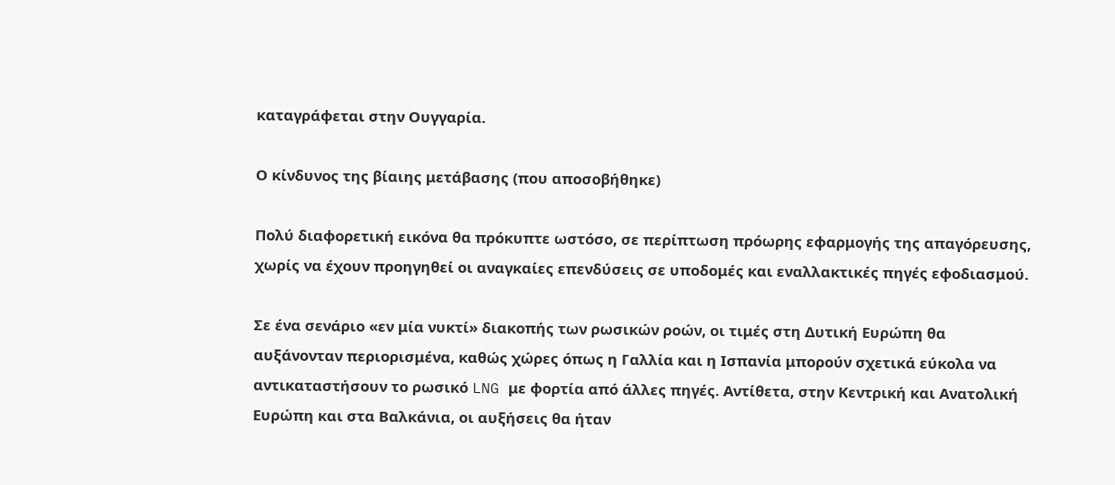καταγράφεται στην Ουγγαρία.

Ο κίνδυνος της βίαιης μετάβασης (που αποσοβήθηκε)

Πολύ διαφορετική εικόνα θα πρόκυπτε ωστόσο, σε περίπτωση πρόωρης εφαρμογής της απαγόρευσης, χωρίς να έχουν προηγηθεί οι αναγκαίες επενδύσεις σε υποδομές και εναλλακτικές πηγές εφοδιασμού.

Σε ένα σενάριο «εν μία νυκτί» διακοπής των ρωσικών ροών, οι τιμές στη Δυτική Ευρώπη θα αυξάνονταν περιορισμένα, καθώς χώρες όπως η Γαλλία και η Ισπανία μπορούν σχετικά εύκολα να αντικαταστήσουν το ρωσικό LNG με φορτία από άλλες πηγές. Αντίθετα, στην Κεντρική και Ανατολική Ευρώπη και στα Βαλκάνια, οι αυξήσεις θα ήταν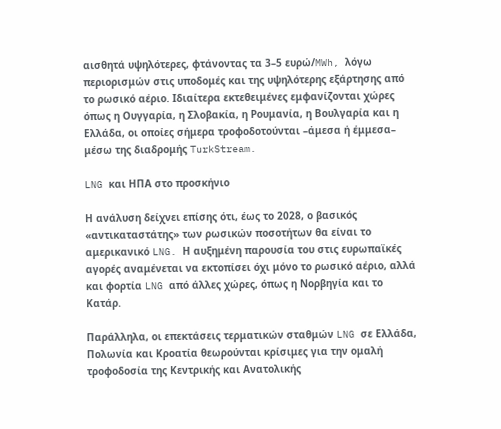αισθητά υψηλότερες, φτάνοντας τα 3–5 ευρώ/MWh, λόγω περιορισμών στις υποδομές και της υψηλότερης εξάρτησης από το ρωσικό αέριο. Ιδιαίτερα εκτεθειμένες εμφανίζονται χώρες όπως η Ουγγαρία, η Σλοβακία, η Ρουμανία, η Βουλγαρία και η Ελλάδα, οι οποίες σήμερα τροφοδοτούνται –άμεσα ή έμμεσα– μέσω της διαδρομής TurkStream.

LNG και ΗΠΑ στο προσκήνιο

Η ανάλυση δείχνει επίσης ότι, έως το 2028, ο βασικός «αντικαταστάτης» των ρωσικών ποσοτήτων θα είναι το αμερικανικό LNG. Η αυξημένη παρουσία του στις ευρωπαϊκές αγορές αναμένεται να εκτοπίσει όχι μόνο το ρωσικό αέριο, αλλά και φορτία LNG από άλλες χώρες, όπως η Νορβηγία και το Κατάρ.

Παράλληλα, οι επεκτάσεις τερματικών σταθμών LNG σε Ελλάδα, Πολωνία και Κροατία θεωρούνται κρίσιμες για την ομαλή τροφοδοσία της Κεντρικής και Ανατολικής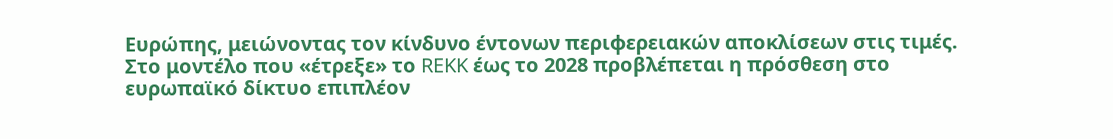Ευρώπης, μειώνοντας τον κίνδυνο έντονων περιφερειακών αποκλίσεων στις τιμές.  Στο μοντέλο που «έτρεξε» το REKK έως το 2028 προβλέπεται η πρόσθεση στο ευρωπαϊκό δίκτυο επιπλέον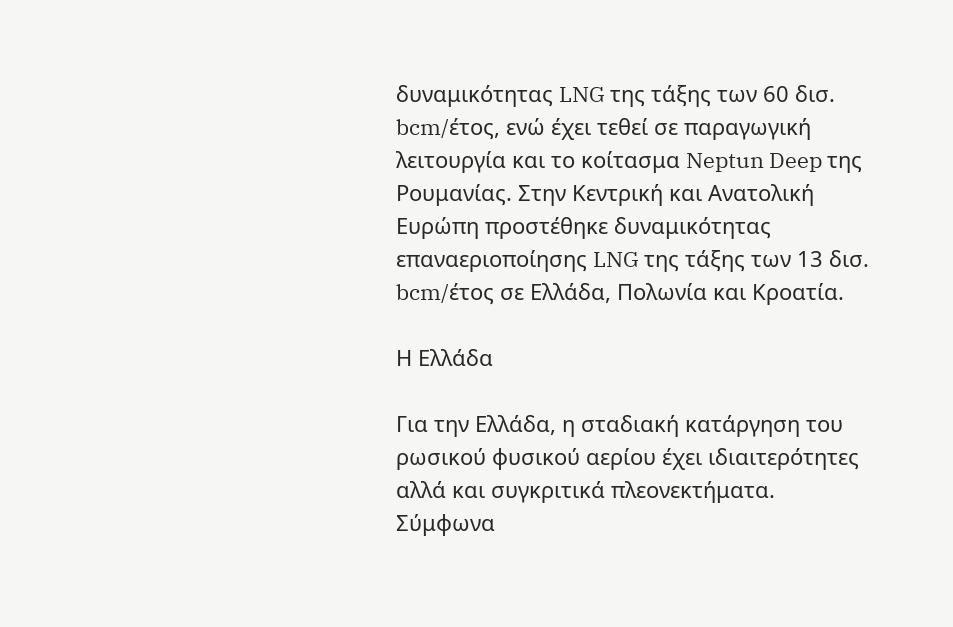δυναμικότητας LNG της τάξης των 60 δισ. bcm/έτος, ενώ έχει τεθεί σε παραγωγική λειτουργία και το κοίτασμα Neptun Deep της Ρουμανίας. Στην Κεντρική και Ανατολική Ευρώπη προστέθηκε δυναμικότητας επαναεριοποίησης LNG της τάξης των 13 δισ. bcm/έτος σε Ελλάδα, Πολωνία και Κροατία.

Η Ελλάδα

Για την Ελλάδα, η σταδιακή κατάργηση του ρωσικού φυσικού αερίου έχει ιδιαιτερότητες αλλά και συγκριτικά πλεονεκτήματα. Σύμφωνα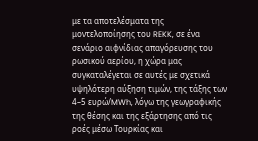με τα αποτελέσματα της μοντελοποίησης του REKK, σε ένα σενάριο αιφνίδιας απαγόρευσης του ρωσικού αερίου, η χώρα μας συγκαταλέγεται σε αυτές με σχετικά υψηλότερη αύξηση τιμών, της τάξης των 4–5 ευρώ/MWh, λόγω της γεωγραφικής της θέσης και της εξάρτησης από τις ροές μέσω Τουρκίας και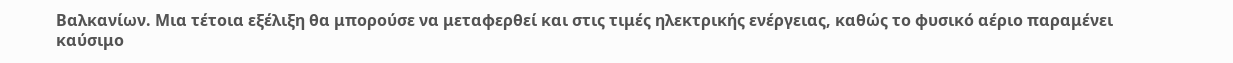Βαλκανίων. Μια τέτοια εξέλιξη θα μπορούσε να μεταφερθεί και στις τιμές ηλεκτρικής ενέργειας, καθώς το φυσικό αέριο παραμένει καύσιμο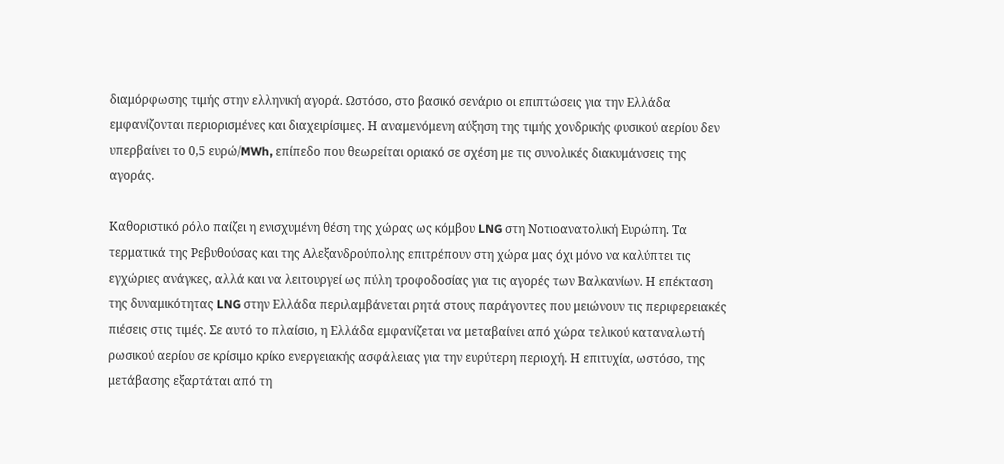διαμόρφωσης τιμής στην ελληνική αγορά. Ωστόσο, στο βασικό σενάριο οι επιπτώσεις για την Ελλάδα εμφανίζονται περιορισμένες και διαχειρίσιμες. Η αναμενόμενη αύξηση της τιμής χονδρικής φυσικού αερίου δεν υπερβαίνει το 0,5 ευρώ/MWh, επίπεδο που θεωρείται οριακό σε σχέση με τις συνολικές διακυμάνσεις της αγοράς.

Καθοριστικό ρόλο παίζει η ενισχυμένη θέση της χώρας ως κόμβου LNG στη Νοτιοανατολική Ευρώπη. Τα τερματικά της Ρεβυθούσας και της Αλεξανδρούπολης επιτρέπουν στη χώρα μας όχι μόνο να καλύπτει τις εγχώριες ανάγκες, αλλά και να λειτουργεί ως πύλη τροφοδοσίας για τις αγορές των Βαλκανίων. Η επέκταση της δυναμικότητας LNG στην Ελλάδα περιλαμβάνεται ρητά στους παράγοντες που μειώνουν τις περιφερειακές πιέσεις στις τιμές. Σε αυτό το πλαίσιο, η Ελλάδα εμφανίζεται να μεταβαίνει από χώρα τελικού καταναλωτή ρωσικού αερίου σε κρίσιμο κρίκο ενεργειακής ασφάλειας για την ευρύτερη περιοχή. Η επιτυχία, ωστόσο, της μετάβασης εξαρτάται από τη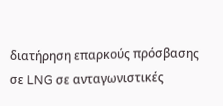διατήρηση επαρκούς πρόσβασης σε LNG σε ανταγωνιστικές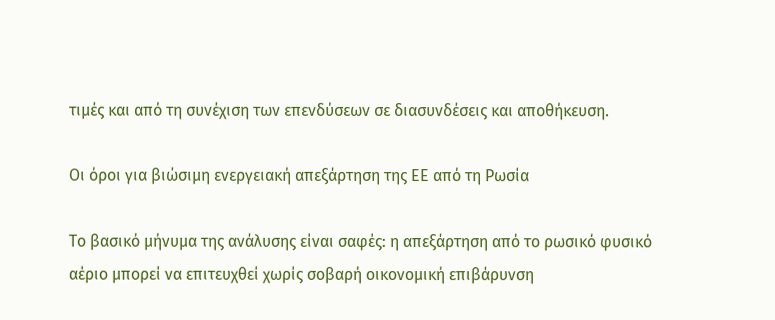τιμές και από τη συνέχιση των επενδύσεων σε διασυνδέσεις και αποθήκευση.

Οι όροι για βιώσιμη ενεργειακή απεξάρτηση της ΕΕ από τη Ρωσία

Το βασικό μήνυμα της ανάλυσης είναι σαφές: η απεξάρτηση από το ρωσικό φυσικό αέριο μπορεί να επιτευχθεί χωρίς σοβαρή οικονομική επιβάρυνση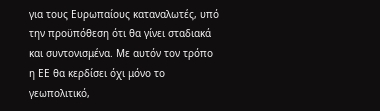για τους Ευρωπαίους καταναλωτές, υπό την προϋπόθεση ότι θα γίνει σταδιακά και συντονισμένα. Με αυτόν τον τρόπο η ΕΕ θα κερδίσει όχι μόνο το γεωπολιτικό,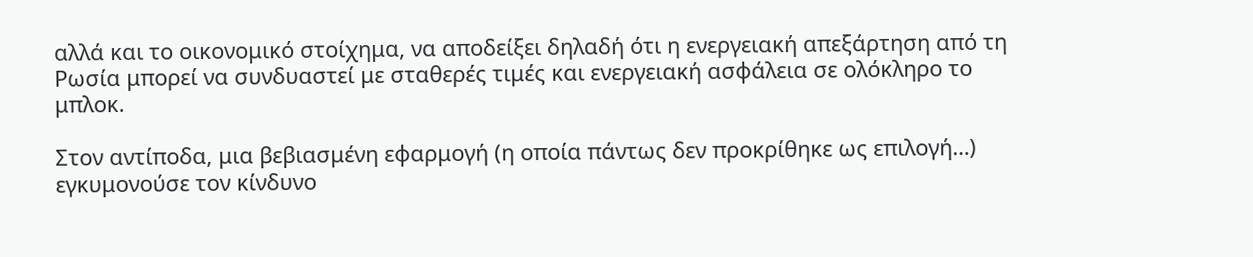αλλά και το οικονομικό στοίχημα, να αποδείξει δηλαδή ότι η ενεργειακή απεξάρτηση από τη Ρωσία μπορεί να συνδυαστεί με σταθερές τιμές και ενεργειακή ασφάλεια σε ολόκληρο το μπλοκ.

Στον αντίποδα, μια βεβιασμένη εφαρμογή (η οποία πάντως δεν προκρίθηκε ως επιλογή…) εγκυμονούσε τον κίνδυνο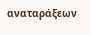αναταράξεων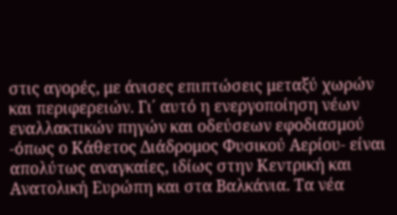στις αγορές, με άνισες επιπτώσεις μεταξύ χωρών και περιφερειών. Γι΄ αυτό η ενεργοποίηση νέων εναλλακτικών πηγών και οδεύσεων εφοδιασμού -όπως ο Κάθετος Διάδρομος Φυσικού Αερίου- είναι απολύτως αναγκαίες, ιδίως στην Κεντρική και Ανατολική Ευρώπη και στα Βαλκάνια. Τα νέα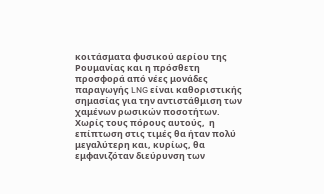κοιτάσματα φυσικού αερίου της Ρουμανίας και η πρόσθετη προσφορά από νέες μονάδες παραγωγής LNG είναι καθοριστικής σημασίας για την αντιστάθμιση των χαμένων ρωσικών ποσοτήτων. Χωρίς τους πόρους αυτούς,  η επίπτωση στις τιμές θα ήταν πολύ μεγαλύτερη και, κυρίως, θα εμφανιζόταν διεύρυνση των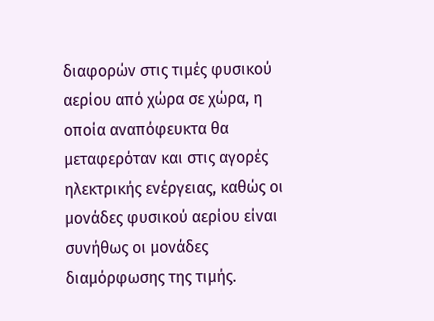διαφορών στις τιμές φυσικού αερίου από χώρα σε χώρα, η οποία αναπόφευκτα θα μεταφερόταν και στις αγορές ηλεκτρικής ενέργειας, καθώς οι μονάδες φυσικού αερίου είναι συνήθως οι μονάδες διαμόρφωσης της τιμής.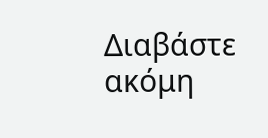Διαβάστε ακόμη